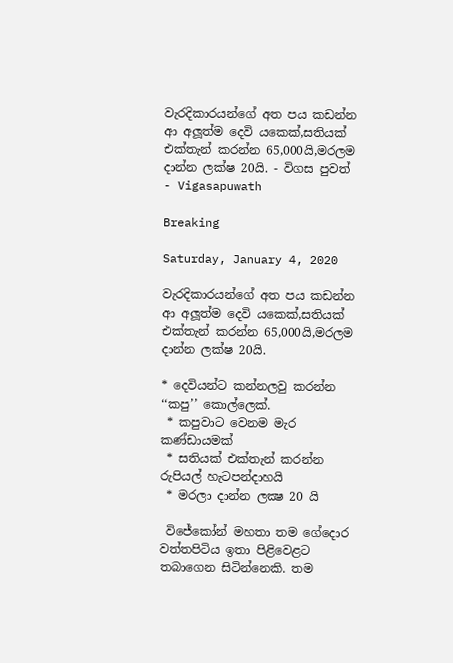වැරදිකාරයන්ගේ අත පය කඩන්න ආ අලූත්ම දෙවි යකෙක්,සතියක් එක්තැන් කරන්න 65,000යි,මරලම දාන්න ලක්ෂ 20යි. - විගස පුවත් - Vigasapuwath

Breaking

Saturday, January 4, 2020

වැරදිකාරයන්ගේ අත පය කඩන්න ආ අලූත්ම දෙවි යකෙක්,සතියක් එක්තැන් කරන්න 65,000යි,මරලම දාන්න ලක්ෂ 20යි.

* දෙවියන්ට කන්නලවු කරන්න ‘‘කපු’’ කොල්ලෙක්.
 * කපුවාට වෙනම මැර කණ්ඩායමක්
 * සතියක් එක්තැන් කරන්න රුපියල් හැටපන්දාහයි
 * මරලා දාන්න ලක්‍ෂ 20 යි

 විජේකෝන් මහතා තම ගේදොර වත්තපිටිය ඉතා පිළිවෙළට තබාගෙන සිටින්නෙකි. තම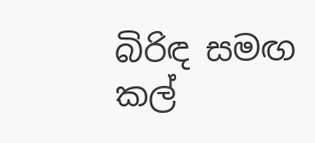බිරිඳ සමඟ කල්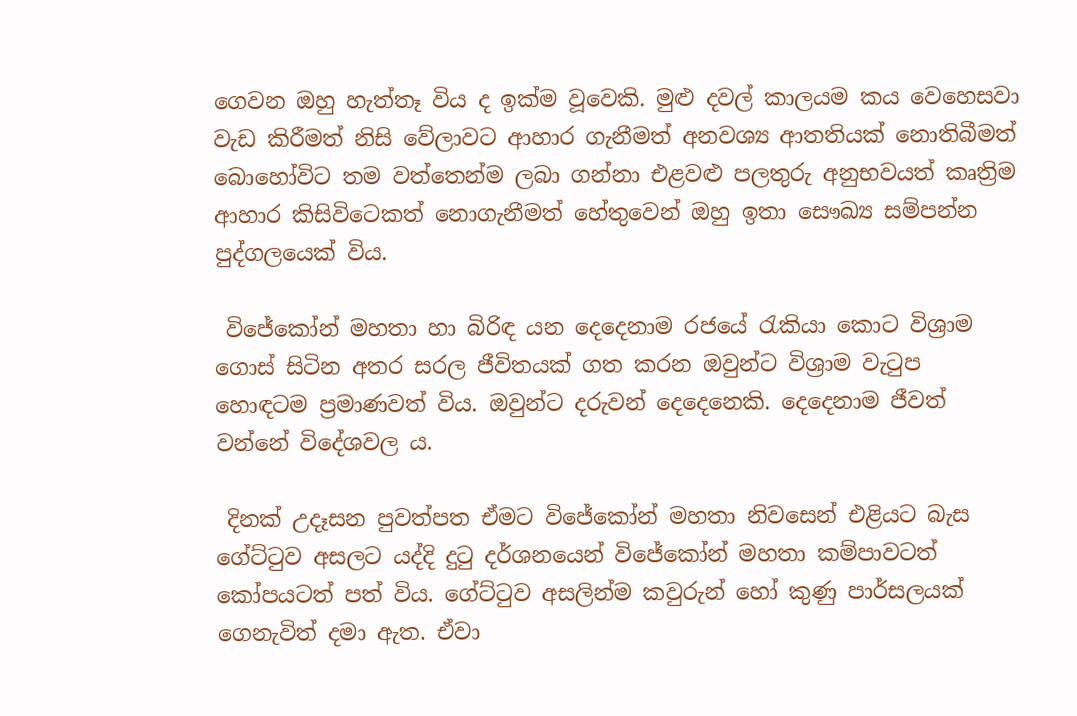ගෙවන ඔහු හැත්තෑ විය ද ඉක්ම වූවෙකි. මුළු දවල් කාලයම කය වෙහෙසවා වැඩ කිරීමත් නිසි වේලාවට ආහාර ගැනීමත් අනවශ්‍ය ආතතියක් නොතිබීමත් බොහෝවිට තම වත්තෙන්ම ලබා ගන්නා එළවළු පලතුරු අනුභවයත් කෘත්‍රිම ආහාර කිසිවිටෙකත් නොගැනීමත් හේතුවෙන් ඔහු ඉතා සෞඛ්‍ය සම්පන්න පුද්ගලයෙක් විය.

 විජේකෝන් මහතා හා බිරිඳ යන දෙදෙනාම රජයේ රැකියා කොට විශ්‍රාම ගොස් සිටින අතර සරල ජීවිතයක් ගත කරන ඔවුන්ට විශ්‍රාම වැටුප හොඳටම ප්‍රමාණවත් විය. ඔවුන්ට දරුවන් දෙදෙනෙකි. දෙදෙනාම ජීවත් වන්නේ විදේශවල ය.

 දිනක් උදෑසන පුවත්පත ඒමට විජේකෝන් මහතා නිවසෙන් එළියට බැස ගේට්ටුව අසලට යද්දි දුටු දර්ශනයෙන් විජේකෝන් මහතා කම්පාවටත් කෝපයටත් පත් විය. ගේට්ටුව අසලින්ම කවුරුන් හෝ කුණු පාර්සලයක් ගෙනැවිත් දමා ඇත. ඒවා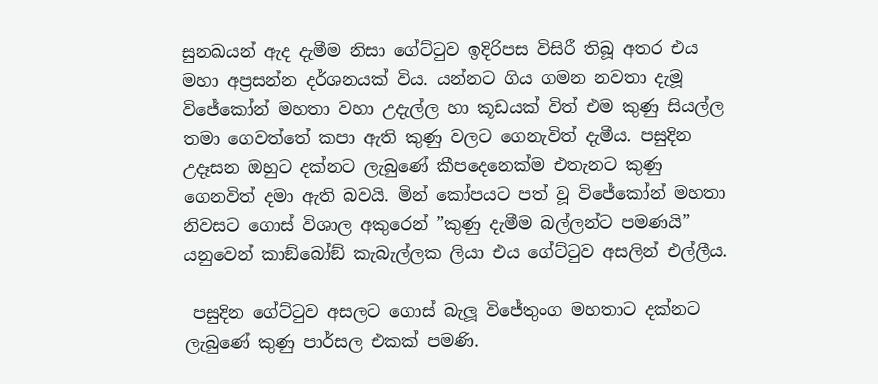සුනඛයන් ඇද දැමීම නිසා ගේට්ටුව ඉදිරිපස විසිරී තිබූ අතර එය මහා අප්‍රසන්න දර්ශනයක් විය. යන්නට ගිය ගමන නවතා දැමූ විජේකෝන් මහතා වහා උදැල්ල හා කූඩයක් විත් එම කුණු සියල්ල තමා ගෙවත්තේ කපා ඇති කුණු වලට ගෙනැවිත් දැමීය. පසුදින උදෑසන ඔහුට දක්නට ලැබුණේ කීපදෙනෙක්ම එතැනට කුණු ගෙනවිත් දමා ඇති බවයි. මින් කෝපයට පත් වූ විජේකෝන් මහතා නිවසට ගොස් විශාල අකුරෙන් ”කුණු දැමීම බල්ලන්ට පමණයි” යනුවෙන් කාඞ්බෝඞ් කැබැල්ලක ලියා එය ගේට්ටුව අසලින් එල්ලීය.

 පසුදින ගේට්ටුව අසලට ගොස් බැලූ විජේතුංග මහතාට දක්නට ලැබුණේ කුණු පාර්සල එකක් පමණි.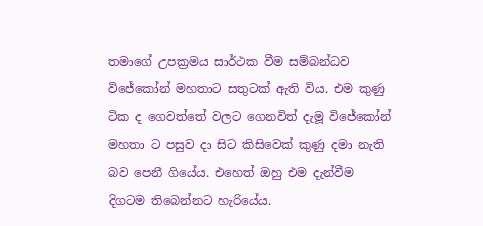තමාගේ උපක්‍රමය සාර්ථක වීම සම්බන්ධව විජේකෝන් මහතාට සතුටක් ඇති විය. එම කුණු ටික ද ගෙවත්තේ වලට ගෙනවිත් දැමූ විජේකෝන් මහතා ට පසුව දා සිට කිසිවෙක් කුණු දමා නැති බව පෙනී ගියේය. එහෙත් ඔහු එම දැන්වීම දිගටම තිබෙන්නට හැරියේය.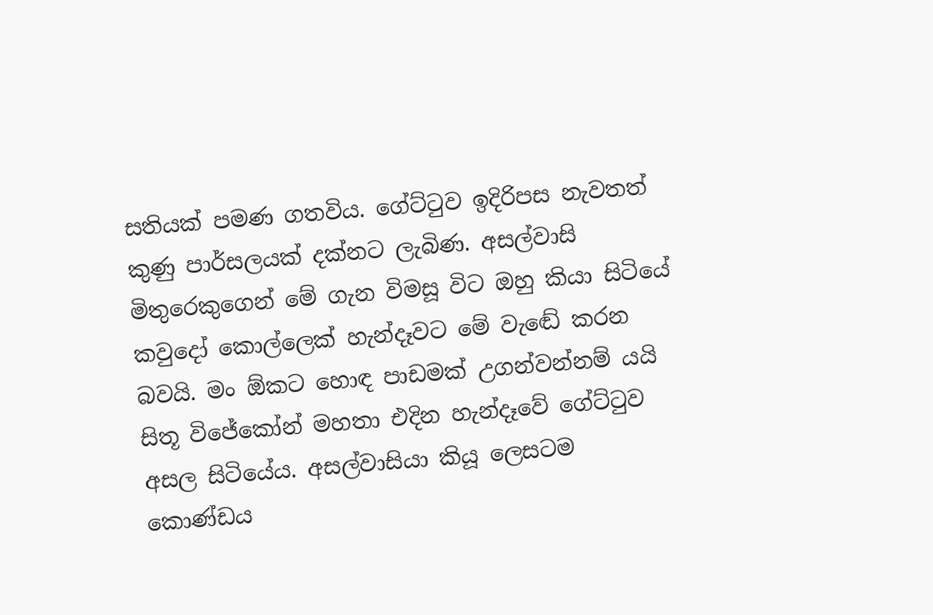සතියක් පමණ ගතවිය. ගේට්ටුව ඉදිරිපස නැවතත් කුණු පාර්සලයක් දක්නට ලැබිණ. අසල්වාසි මිතුරෙකුගෙන් මේ ගැන විමසූ විට ඔහු කියා සිටියේ කවුදෝ කොල්ලෙක් හැන්දෑවට මේ වැඬේ කරන බවයි. මං ඕකට හොඳ පාඩමක් උගන්වන්නම් යයි සිතූ විජේකෝන් මහතා එදින හැන්දෑවේ ගේට්ටුව අසල සිටියේය. අසල්වාසියා කියූ ලෙසටම කොණ්ඩය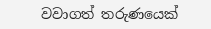වවාගත් තරුණයෙක්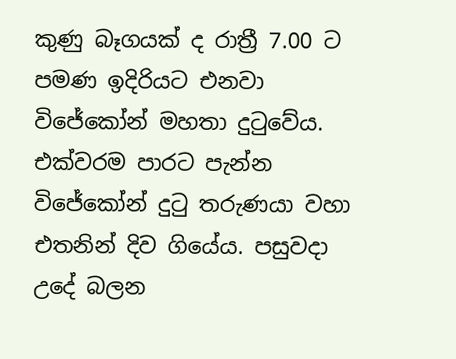කුණු බෑගයක් ද රාත්‍රී 7.00 ට පමණ ඉදිරියට එනවා විජේකෝන් මහතා දුටුවේය. එක්වරම පාරට පැන්න විජේකෝන් දුටු තරුණයා වහා එතනින් දිව ගියේය. පසුවදා උදේ බලන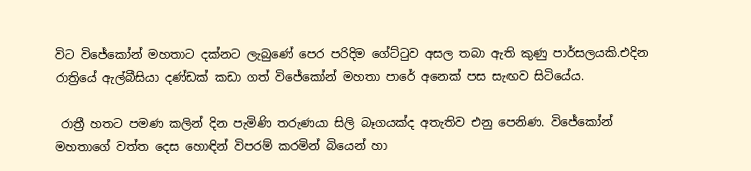විට විජේකෝන් මහතාට දක්නට ලැබුණේ පෙර පරිදිම ගේට්ටුව අසල තබා ඇති කුණු පාර්සලයකි.එදින රාත්‍රියේ ඇල්බීසියා දණ්ඩක් කඩා ගත් විජේකෝන් මහතා පාරේ අනෙක් පස සැඟව සිටියේය.

 රාත්‍රී හතට පමණ කලින් දින පැමිණි තරුණයා සිලි බෑගයක්ද අතැතිව එනු පෙනිණ. විජේකෝන් මහතාගේ වත්ත දෙස හොඳින් විපරම් කරමින් බියෙන් හා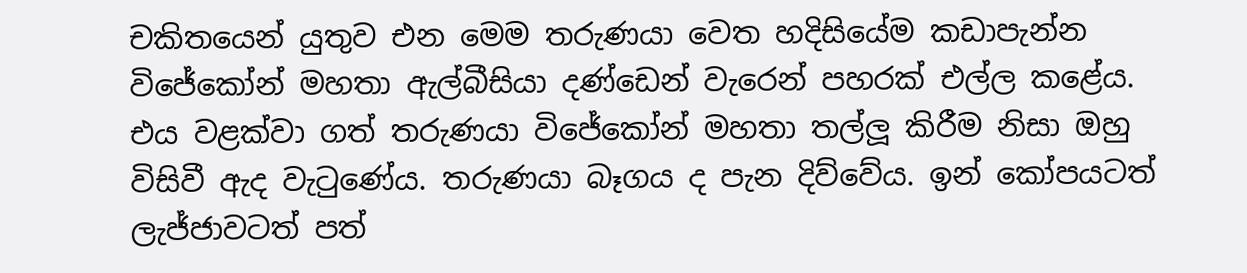චකිතයෙන් යුතුව එන මෙම තරුණයා වෙත හදිසියේම කඩාපැන්න විජේකෝන් මහතා ඇල්බීසියා දණ්ඩෙන් වැරෙන් පහරක් එල්ල කළේය. එය වළක්වා ගත් තරුණයා විජේකෝන් මහතා තල්ලූ කිරීම නිසා ඔහු විසිවී ඇද වැටුණේය. තරුණයා බෑගය ද පැන දිව්වේය. ඉන් කෝපයටත් ලැජ්ජාවටත් පත්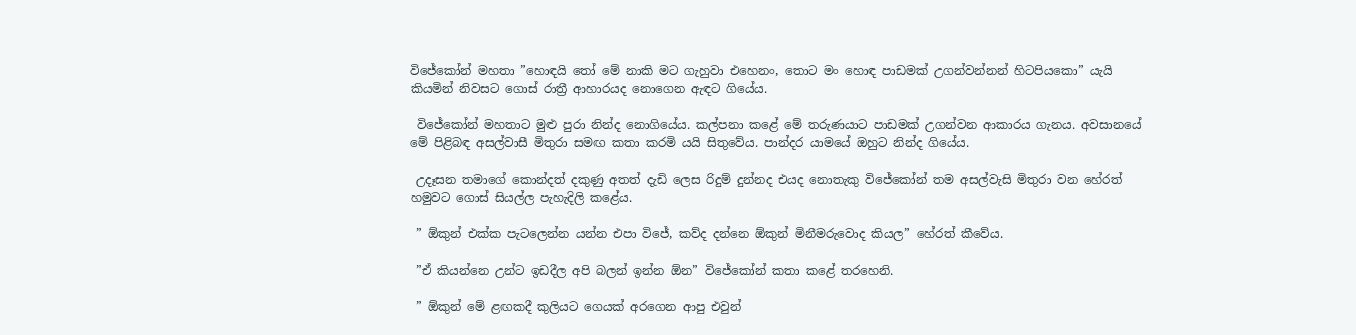විජේකෝන් මහතා ”හොඳයි තෝ මේ නාකි මට ගැහුවා එහෙනං, තොට මං හොඳ පාඩමක් උගන්වන්නන් හිටපියකො” යැයි කියමින් නිවසට ගොස් රාත්‍රී ආහාරයද නොගෙන ඇඳට ගියේය.

 විජේකෝන් මහතාට මුළු පුරා නින්ද නොගියේය. කල්පනා කළේ මේ තරුණයාට පාඩමක් උගන්වන ආකාරය ගැනය. අවසානයේ මේ පිළිබඳ අසල්වාසී මිතුරා සමඟ කතා කරමි යයි සිතුවේය. පාන්දර යාමයේ ඔහුට නින්ද ගියේය.

 උදෑසන තමාගේ කොන්දත් දකුණු අතත් දැඩි ලෙස රිදුම් දුන්නද එයද නොතැකු විජේකෝන් තම අසල්වැසි මිතුරා වන හේරත් හමුවට ගොස් සියල්ල පැහැදිලි කළේය.

 ” ඕකුන් එක්ක පැටලෙන්න යන්න එපා විජේ, කව්ද දන්නෙ ඕකුන් මිනීමරුවොද කියල” හේරත් කීවේය.

 ”ඒ කියන්නෙ උන්ට ඉඩදීල අපි බලන් ඉන්න ඕන” විජේකෝන් කතා කළේ තරහෙනි.

 ” ඕකුන් මේ ළඟකදී කුලියට ගෙයක් අරගෙන ආපු එවුන්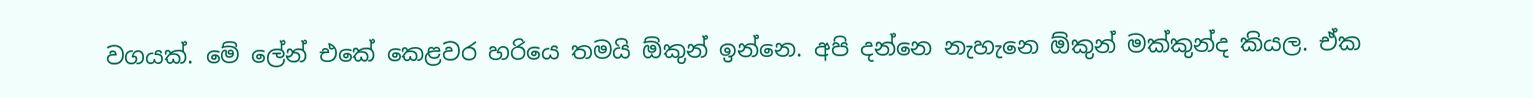වගයක්. මේ ලේන් එකේ කෙළවර හරියෙ තමයි ඕකුන් ඉන්නෙ. අපි දන්නෙ නැහැනෙ ඕකුන් මක්කුන්ද කියල. ඒක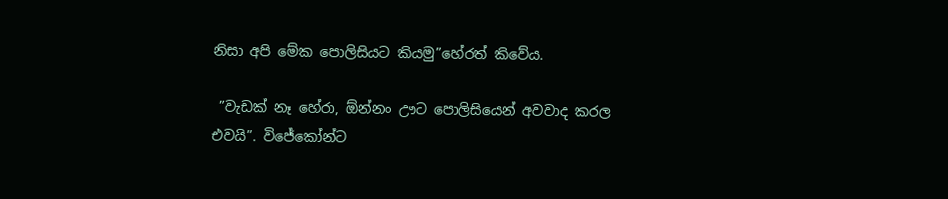නිසා අපි මේක පොලිසියට කියමු”හේරත් කිවේය.

 ”වැඩක් නෑ හේරා, ඕන්නං ඌට පොලිසියෙන් අවවාද කරල එවයි”. විජේකෝන්ට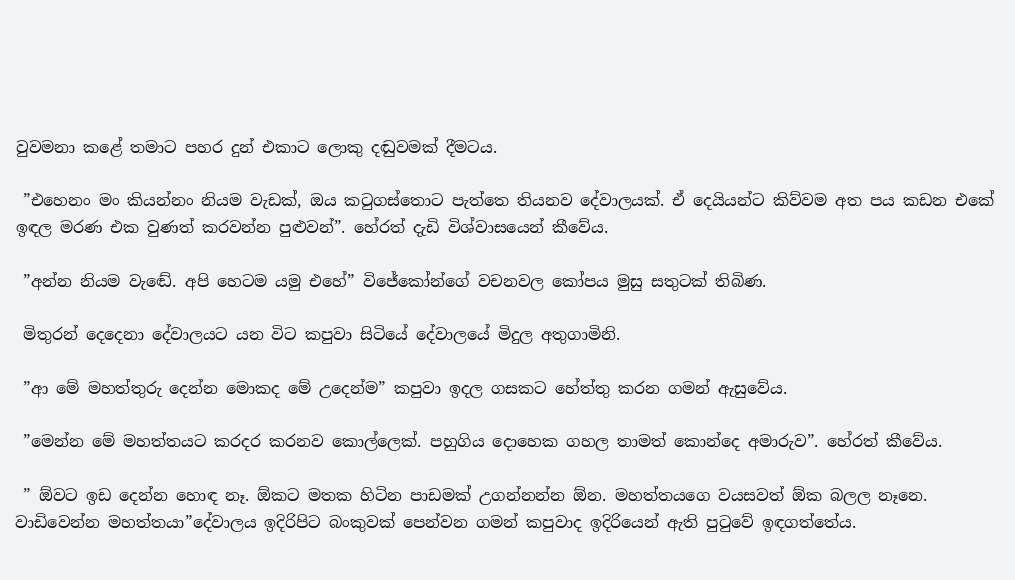වුවමනා කළේ තමාට පහර දුන් එකාට ලොකු දඬුවමක් දීමටය.

 ”එහෙනං මං කියන්නං නියම වැඩක්, ඔය කටුගස්තොට පැත්තෙ තියනව දේවාලයක්. ඒ දෙයියන්ට කිව්වම අත පය කඩන එකේ ඉඳල මරණ එක වුණත් කරවන්න පුළුවන්”. හේරත් දැඩි විශ්වාසයෙන් කීවේය.

 ”අන්න නියම වැඬේ. අපි හෙටම යමු එහේ” විජේකෝන්ගේ වචනවල කෝපය මුසු සතුටක් තිබිණ.

 මිතුරන් දෙදෙනා දේවාලයට යන විට කපුවා සිටියේ දේවාලයේ මිදුල අතුගාමිනි.

 ”ආ මේ මහත්තුරු දෙන්න මොකද මේ උදෙන්ම” කපුවා ඉදල ගසකට හේත්තු කරන ගමන් ඇසුවේය.

 ”මෙන්න මේ මහත්තයට කරදර කරනව කොල්ලෙක්. පහුගිය දොහෙක ගහල තාමත් කොන්දෙ අමාරුව”. හේරත් කීවේය.

 ” ඕවට ඉඩ දෙන්න හොඳ නෑ. ඕකට මතක හිටින පාඩමක් උගන්නන්න ඕන. මහත්තයගෙ වයසවත් ඕක බලල නෑනෙ. වාඩිවෙන්න මහත්තයා”දේවාලය ඉදිරිපිට බංකුවක් පෙන්වන ගමන් කපුවාද ඉදිරියෙන් ඇති පුටුවේ ඉඳගත්තේය.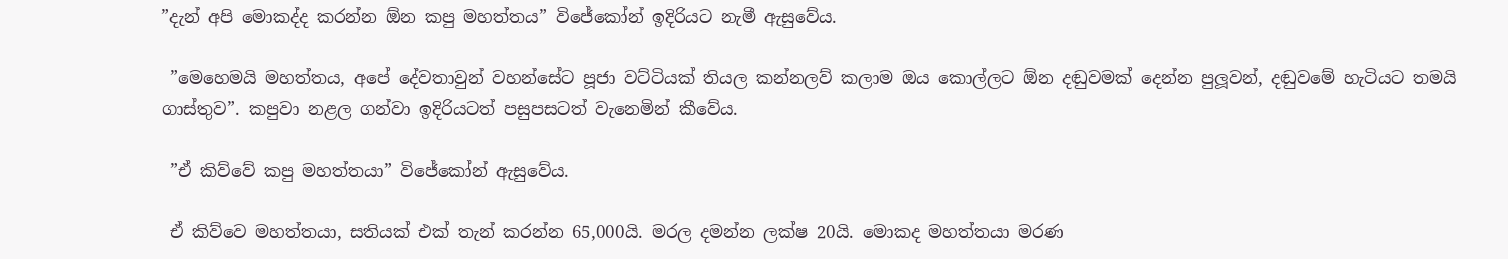”දැන් අපි මොකද්ද කරන්න ඕන කපු මහත්තය” විජේකෝන් ඉදිරියට නැමී ඇසුවේය.

 ”මෙහෙමයි මහත්තය, අපේ දේවතාවුන් වහන්සේට පූජා වට්ටියක් තියල කන්නලව් කලාම ඔය කොල්ලට ඕන දඬුවමක් දෙන්න පුලූවන්, දඬුවමේ හැටියට තමයි ගාස්තුව”. කපුවා නළල ගන්වා ඉදිරියටත් පසුපසටත් වැනෙමින් කීවේය.

 ”ඒ කිව්වේ කපු මහත්තයා” විජේකෝන් ඇසුවේය.

 ඒ කිව්වෙ මහත්තයා, සතියක් එක් තැන් කරන්න 65,000යි. මරල දමන්න ලක්ෂ 20යි. මොකද මහත්තයා මරණ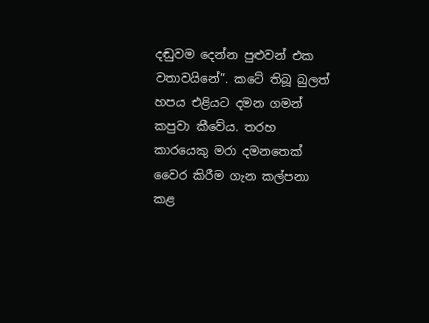දඬුවම දෙන්න පුළුවන් එක වතාවයිනේ”. කටේ තිබූ බුලත් හපය එළියට දමන ගමන් කපුවා කීවේය. තරහ කාරයෙකු මරා දමනතෙක් වෛර කිරීම ගැන කල්පනා කළ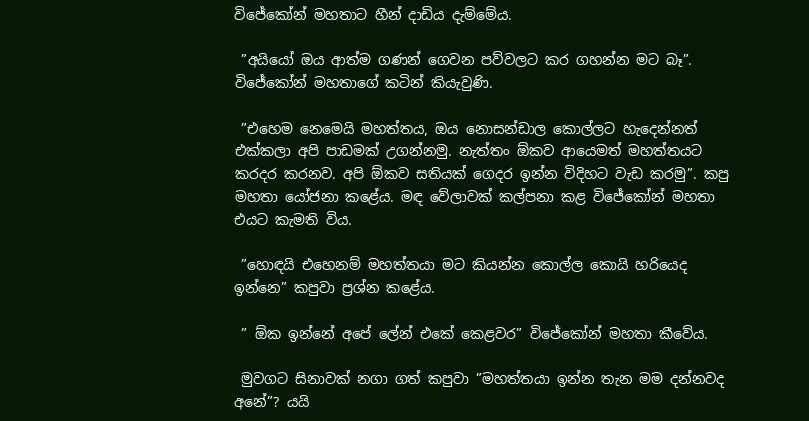විජේකෝන් මහතාට හීන් දාඩිය දැම්මේය.

 ”අයියෝ ඔය ආත්ම ගණන් ගෙවන පව්වලට කර ගහන්න මට බෑ”. විජේකෝන් මහතාගේ කටින් කියැවුණි.

 ”එහෙම නෙමෙයි මහත්තය, ඔය නොසන්ඩාල කොල්ලට හැදෙන්නත් එක්කලා අපි පාඩමක් උගන්නමු. නැත්තං ඕකව ආයෙමත් මහත්තයට කරදර කරනව. අපි ඕකව සතියක් ගෙදර ඉන්න විදිහට වැඩ කරමු”. කපු මහතා යෝජනා කළේය. මඳ වේලාවක් කල්පනා කළ විජේකෝන් මහතා එයට කැමති විය.

 ”හොඳයි එහෙනම් මහත්තයා මට කියන්න කොල්ල කොයි හරියෙද ඉන්නෙ” කපුවා ප්‍රශ්න කළේය.

 ” ඕක ඉන්නේ අපේ ලේන් එකේ කෙළවර” විජේකෝන් මහතා කීවේය.

 මුවගට සිනාවක් නගා ගත් කපුවා ”මහත්තයා ඉන්න තැන මම දන්නවද අනේ”? යයි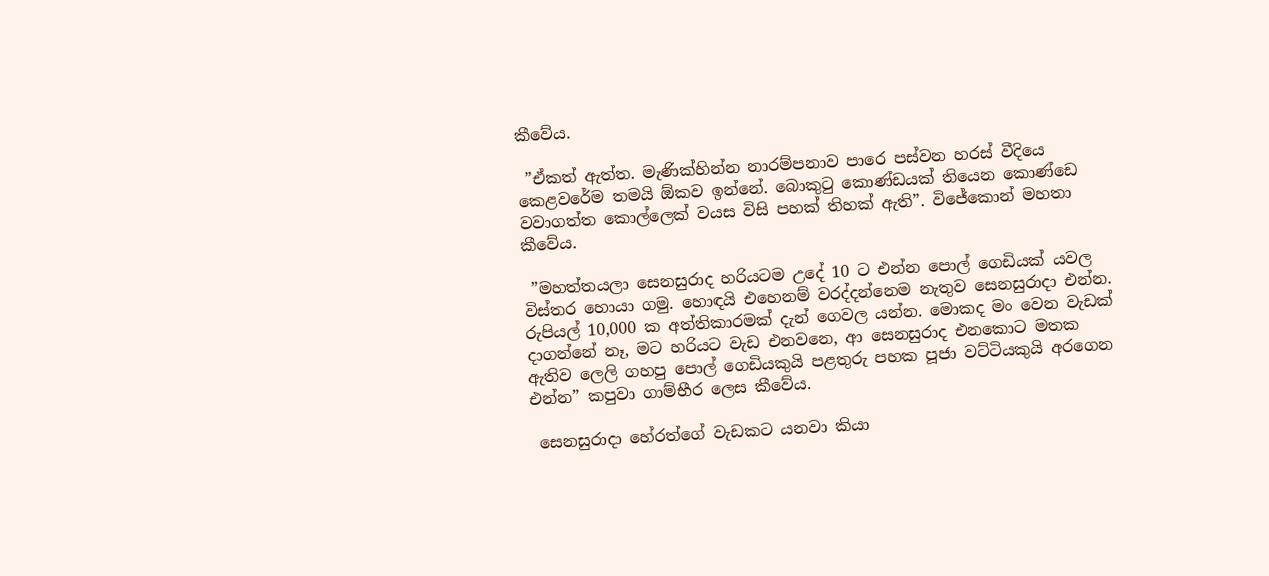කීවේය.

 ”ඒකත් ඇත්ත. මැණික්හින්න නාරම්පනාව පාරෙ පස්වන හරස් වීදියෙ කෙළවරේම තමයි ඕකව ඉන්නේ. බොකුටු කොණ්ඩයක් තියෙන කොණ්ඩෙ වවාගත්ත කොල්ලෙක් වයස විසි පහක් තිහක් ඇති”. විජේකොන් මහතා කීවේය.

 ”මහත්තයලා සෙනසුරාද හරියටම උදේ 10 ට එන්න පොල් ගෙඩියක් යවල විස්තර හොයා ගමු. හොඳයි එහෙනම් වරද්දන්නෙම නැතුව සෙනසුරාදා එන්න. රුපියල් 10,000 ක අත්තිකාරමක් දැන් ගෙවල යන්න. මොකද මං වෙන වැඩක් දාගන්නේ නෑ, මට හරියට වැඩ එනවනෙ, ආ සෙනසුරාද එනකොට මතක ඇතිව ලෙලි ගහපු පොල් ගෙඩියකුයි පළතුරු පහක පූජා වට්ටියකුයි අරගෙන එන්න” කපුවා ගාම්භීර ලෙස කීවේය.

 සෙනසුරාදා හේරත්ගේ වැඩකට යනවා කියා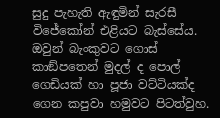සුදු පැහැති ඇඳුමින් සැරසී විජේකෝන් එළියට බැස්සේය. ඔවුන් බැංකුවට ගොස් කාඞ්පතෙන් මුදල් ද පොල් ගෙඩියක් හා පූජා වට්ටියක්ද ගෙන කපුවා හමුවට පිටත්වුහ.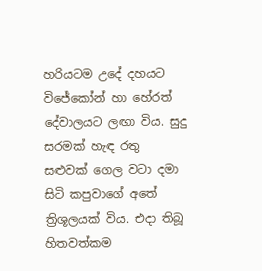හරියටම උදේ දහයට විජේකෝන් හා හේරත් දේවාලයට ලඟා විය. සුදු සරමක් හැඳ රතු සළුවක් ගෙල වටා දමා සිටි කපුවාගේ අතේ ත්‍රිශූලයක් විය. එදා තිබූ හිතවත්කම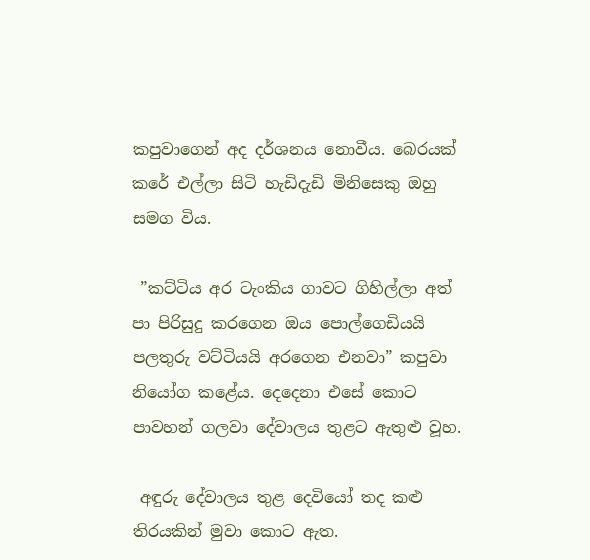කපුවාගෙන් අද දර්ශනය නොවීය. බෙරයක් කරේ එල්ලා සිටි හැඩිදැඩි මිනිසෙකු ඔහු සමග විය.

 ”කට්ටිය අර ටැංකිය ගාවට ගිහිල්ලා අත් පා පිරිසුදු කරගෙන ඔය පොල්ගෙඩියයි පලතුරු වට්ටියයි අරගෙන එනවා” කපුවා නියෝග කළේය. දෙදෙනා එසේ කොට පාවහන් ගලවා දේවාලය තුළට ඇතුළු වූහ.

 අඳුරු දේවාලය තුළ දෙවියෝ තද කළු තිරයකින් මුවා කොට ඇත.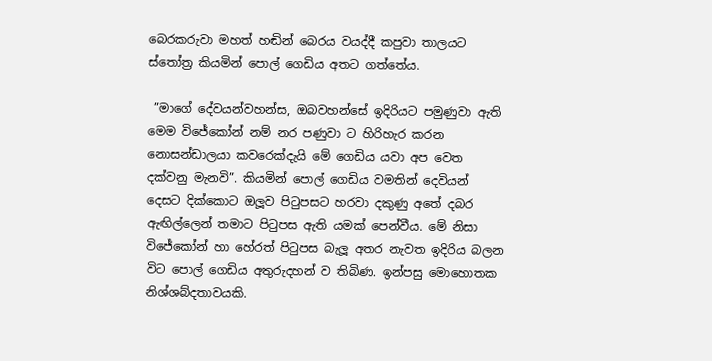බෙරකරුවා මහත් හඬින් බෙරය වයද්දී කපුවා තාලයට ස්තෝත්‍ර කියමින් පොල් ගෙඩිය අතට ගත්තේය.

 ”මාගේ දේවයන්වහන්ස, ඔබවහන්සේ ඉදිරියට පමුණුවා ඇති මෙම විජේකෝන් නම් නර පණුවා ට හිරිහැර කරන නොසන්ඩාලයා කවරෙක්දැයි මේ ගෙඩිය යවා අප වෙත දක්වනු මැනවි”. කියමින් පොල් ගෙඩිය වමතින් දෙවියන් දෙසට දික්කොට ඔලූව පිටුපසට හරවා දකුණු අතේ දබර ඇඟිල්ලෙන් තමාට පිටුපස ඇති යමක් පෙන්වීය. මේ නිසා විජේකෝන් හා හේරත් පිටුපස බැලූ අතර නැවත ඉදිරිය බලන විට පොල් ගෙඩිය අතුරුදහන් ව තිබිණ. ඉන්පසු මොහොතක නිශ්ශබ්දතාවයකි.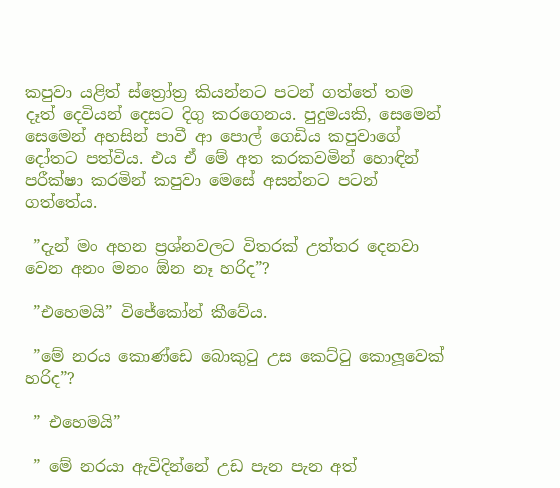කපුවා යළිත් ස්ත්‍රෝත්‍ර කියන්නට පටන් ගත්තේ තම දෑත් දෙවියන් දෙසට දිගු කරගෙනය. පුදුමයකි, සෙමෙන් සෙමෙන් අහසින් පාවී ආ පොල් ගෙඩිය කපුවාගේ දෝතට පත්විය. එය ඒ මේ අත කරකවමින් හොඳින් පරීක්ෂා කරමින් කපුවා මෙසේ අසන්නට පටන් ගත්තේය.

 ”දැන් මං අහන ප්‍රශ්නවලට විතරක් උත්තර දෙනවා වෙන අනං මනං ඕන නෑ හරිද”?

 ”එහෙමයි” විජේකෝන් කීවේය.

 ”මේ නරය කොණ්ඩෙ බොකුටු උස කෙට්ටු කොලූවෙක් හරිද”?

 ” එහෙමයි”

 ” මේ නරයා ඇවිදින්නේ උඩ පැන පැන අත්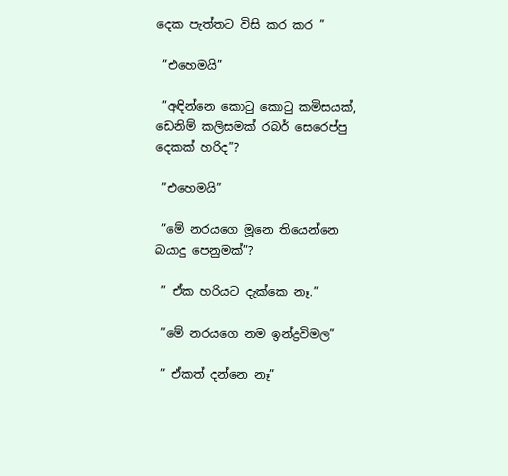දෙක පැත්තට විසි කර කර ”

 ”එහෙමයි”

 ”අඳින්නෙ කොටු කොටු කමිසයක්, ඩෙනිම් කලිසමක් රබර් සෙරෙප්පු දෙකක් හරිද”?

 ”එහෙමයි”

 ”මේ නරයගෙ මූනෙ තියෙන්නෙ බයාදු පෙනුමක්”?

 ” ඒක හරියට දැක්කෙ නෑ.”

 ”මේ නරයගෙ නම ඉන්ද්‍රවිමල”

 ” ඒකත් දන්නෙ නෑ”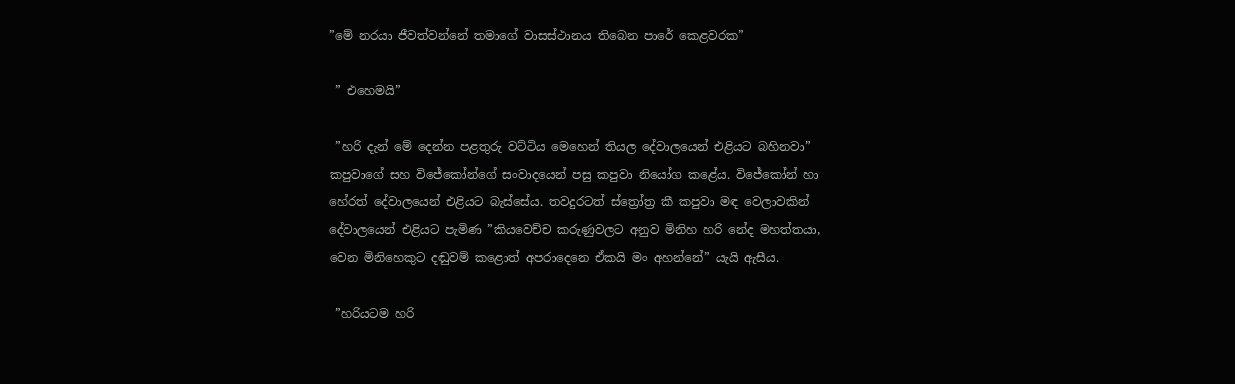”මේ නරයා ජීවත්වන්නේ තමාගේ වාසස්ථානය තිබෙන පාරේ කෙළවරක”

 ” එහෙමයි”

 ”හරි දැන් මේ දෙන්න පළතුරු වට්ටිය මෙහෙන් තියල දේවාලයෙන් එළියට බහිනවා” කපුවාගේ සහ විජේකෝන්ගේ සංවාදයෙන් පසු කපුවා නියෝග කළේය. විජේකෝන් හා හේරත් දේවාලයෙන් එළියට බැස්සේය. තවදුරටත් ස්ත්‍රෝත්‍ර කී කපුවා මඳ වෙලාවකින් දේවාලයෙන් එළියට පැමිණ ”කියවෙච්ච කරුණුවලට අනුව මිනිහ හරි නේද මහත්තයා, වෙන මිනිහෙකුට දඬුවම් කළොත් අපරාදෙනෙ ඒකයි මං අහන්නේ” යැයි ඇසීය.

 ”හරියටම හරි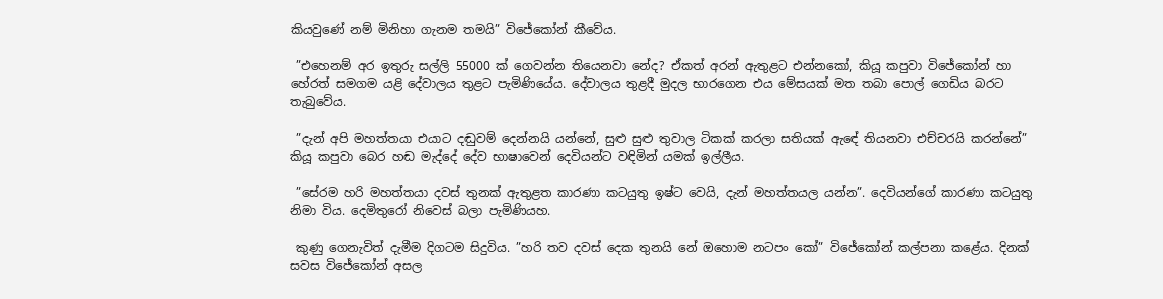කියවුණේ නම් මිනිහා ගැනම තමයි” විජේකෝන් කීවේය.

 ”එහෙනම් අර ඉතුරු සල්ලි 55000 ක් ගෙවන්න තියෙනවා නේද? ඒකත් අරන් ඇතුළට එන්නකෝ, කියූ කපුවා විජේකෝන් හා හේරත් සමගම යළි දේවාලය තුළට පැමිණියේය. දේවාලය තුළදී මුදල භාරගෙන එය මේසයක් මත තබා පොල් ගෙඩිය බරට තැබුවේය.

 ”දැන් අපි මහත්තයා එයාට දඬුවම් දෙන්නයි යන්නේ, සුළු සුළු තුවාල ටිකක් කරලා සතියක් ඇඳේ තියනවා එච්චරයි කරන්නේ” කියූ කපුවා බෙර හඬ මැද්දේ දේව භාෂාවෙන් දෙවියන්ට වඳිමින් යමක් ඉල්ලීය.

 ”සේරම හරි මහත්තයා දවස් තුනක් ඇතුළත කාරණා කටයුතු ඉෂ්ට වෙයි, දැන් මහත්තයල යන්න”. දෙවියන්ගේ කාරණා කටයුතු නිමා විය. දෙමිතුරෝ නිවෙස් බලා පැමිණියහ.

 කුණු ගෙනැවිත් දැමීම දිගටම සිදුවිය. ”හරි තව දවස් දෙක තුනයි නේ ඔහොම නටපං කෝ” විජේකෝන් කල්පනා කළේය. දිනක් සවස විජේකෝන් අසල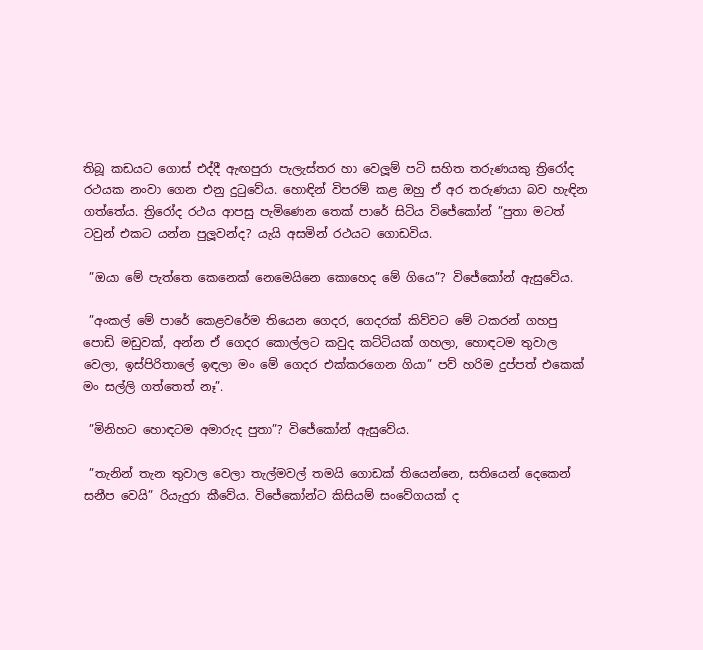තිබූ කඩයට ගොස් එද්දී ඇඟපුරා පැලැස්තර හා වෙලූම් පටි සහිත තරුණයකු ත්‍රිරෝද රථයක නංවා ගෙන එනු දුටුවේය. හොඳින් විපරම් කළ ඔහු ඒ අර තරුණයා බව හැඳින ගත්තේය. ත්‍රිරෝද රථය ආපසු පැමිණෙන තෙක් පාරේ සිටිය විජේකෝන් ”පුතා මටත් ටවුන් එකට යන්න පුලූවන්ද? යැයි අසමින් රථයට ගොඩවිය.

 ”ඔයා මේ පැත්තෙ කෙනෙක් නෙමෙයිනෙ කොහෙද මේ ගියෙ”? විජේකෝන් ඇසුවේය.

 ”අංකල් මේ පාරේ කෙළවරේම තියෙන ගෙදර, ගෙදරක් කිව්වට මේ ටකරන් ගහපු පොඩි මඩුවක්, අන්න ඒ ගෙදර කොල්ලට කවුද කට්ටියක් ගහලා, හොඳටම තුවාල වෙලා, ඉස්පිරිතාලේ ඉඳලා මං මේ ගෙදර එක්කරගෙන ගියා” පව් හරිම දුප්පත් එකෙක් මං සල්ලි ගත්තෙත් නෑ”.

 ”මිනිහට හොඳටම අමාරුද පුතා”? විජේකෝන් ඇසුවේය.

 ”තැනින් තැන තුවාල වෙලා තැල්මවල් තමයි ගොඩක් තියෙන්නෙ, සතියෙන් දෙකෙන් සනීප වෙයි” රියැදුරා කීවේය. විජේකෝන්ට කිසියම් සංවේගයක් ද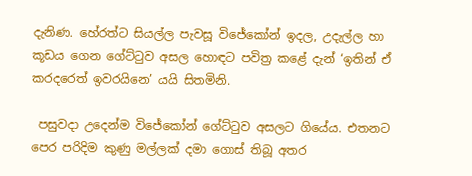දැනිණ. හේරත්ට සියල්ල පැවසූ විජේකෝන් ඉදල, උදැල්ල හා කූඩය ගෙන ගේට්ටුව අසල හොඳට පවිත්‍ර කළේ දැන් ‘ඉතින් ඒ කරදරෙත් ඉවරයිනෙ’ යයි සිතමිනි.

 පසුවදා උදෙන්ම විජේකෝන් ගේට්ටුව අසලට ගියේය. එතනට පෙර පරිදිම කුණු මල්ලක් දමා ගොස් තිබූ අතර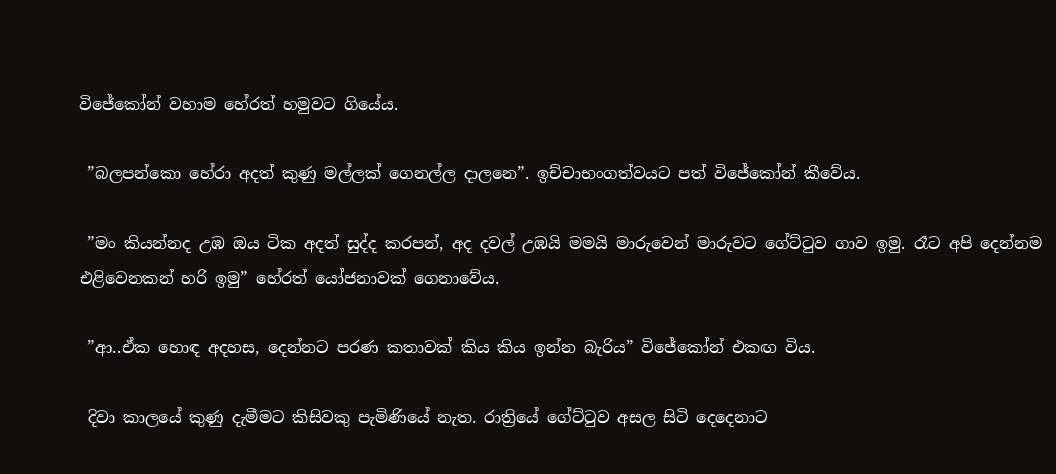විජේකෝන් වහාම හේරත් හමුවට ගියේය.

 ”බලපන්කො හේරා අදත් කුණු මල්ලක් ගෙනල්ල දාලනෙ”. ඉච්චාභංගත්වයට පත් විජේකෝන් කීවේය.

 ”මං කියන්නද උඹ ඔය ටික අදත් සුද්ද කරපන්, අද දවල් උඹයි මමයි මාරුවෙන් මාරුවට ගේට්ටුව ගාව ඉමු. රෑට අපි දෙන්නම එළිවෙනකන් හරි ඉමු” හේරත් යෝජනාවක් ගෙනාවේය.

 ”ආ..ඒක හොඳ අදහස, දෙන්නට පරණ කතාවක් කිය කිය ඉන්න බැරිය” විජේකෝන් එකඟ විය.

 දිවා කාලයේ කුණු දැමීමට කිසිවකු පැමිණියේ නැත. රාත්‍රියේ ගේට්ටුව අසල සිටි දෙදෙනාට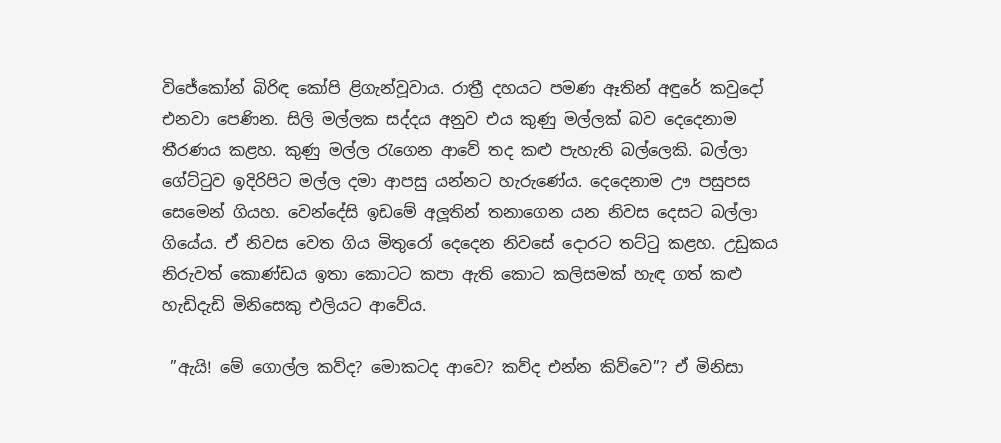විජේකෝන් බිරිඳ කෝපි ළිගැන්වූවාය. රාත්‍රී දහයට පමණ ඈතින් අඳුරේ කවුදෝ එනවා පෙණින. සිලි මල්ලක සද්දය අනුව එය කුණු මල්ලක් බව දෙදෙනාම තීරණය කළහ. කුණු මල්ල රැගෙන ආවේ තද කළු පැහැති බල්ලෙකි. බල්ලා ගේට්ටුව ඉදිරිපිට මල්ල දමා ආපසු යන්නට හැරුණේය. දෙදෙනාම ඌ පසුපස සෙමෙන් ගියහ. වෙන්දේසි ඉඩමේ අලූතින් තනාගෙන යන නිවස දෙසට බල්ලා ගියේය. ඒ නිවස වෙත ගිය මිතුරෝ දෙදෙන නිවසේ දොරට තට්ටු කළහ. උඩුකය නිරුවත් කොණ්ඩය ඉතා කොටට කපා ඇති කොට කලිසමක් හැඳ ගත් කළු හැඩිදැඩි මිනිසෙකු එලියට ආවේය.

 ”ඇයි! මේ ගොල්ල කව්ද? මොකටද ආවෙ? කව්ද එන්න කිව්වෙ”? ඒ මිනිසා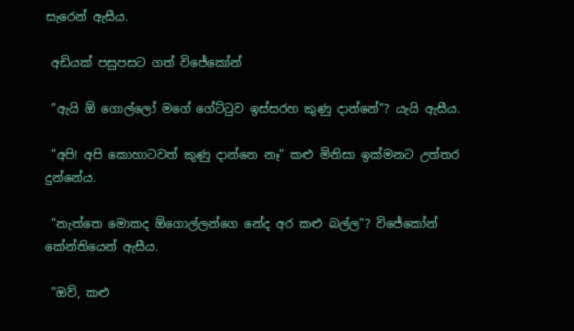සැරෙන් ඇසීය.

 අඩියක් පසුපසට ගත් විජේකෝන්

 ”ඇයි ඕ ගොල්ලෝ මගේ ගේට්ටුව ඉස්සරහ කුණු දාන්නේ”? යැයි ඇසීය.

 ”අපි! අපි කොහාටවත් කුණු දාන්නෙ නෑ” කළු මිනිසා ඉක්මනට උත්තර දුන්නේය.

 ”නැත්තෙ මොකද ඕගොල්ලන්ගෙ නේද අර කළු බල්ල”? විජේකෝන් කේන්තියෙන් ඇසීය.

 ”ඔව්, කළු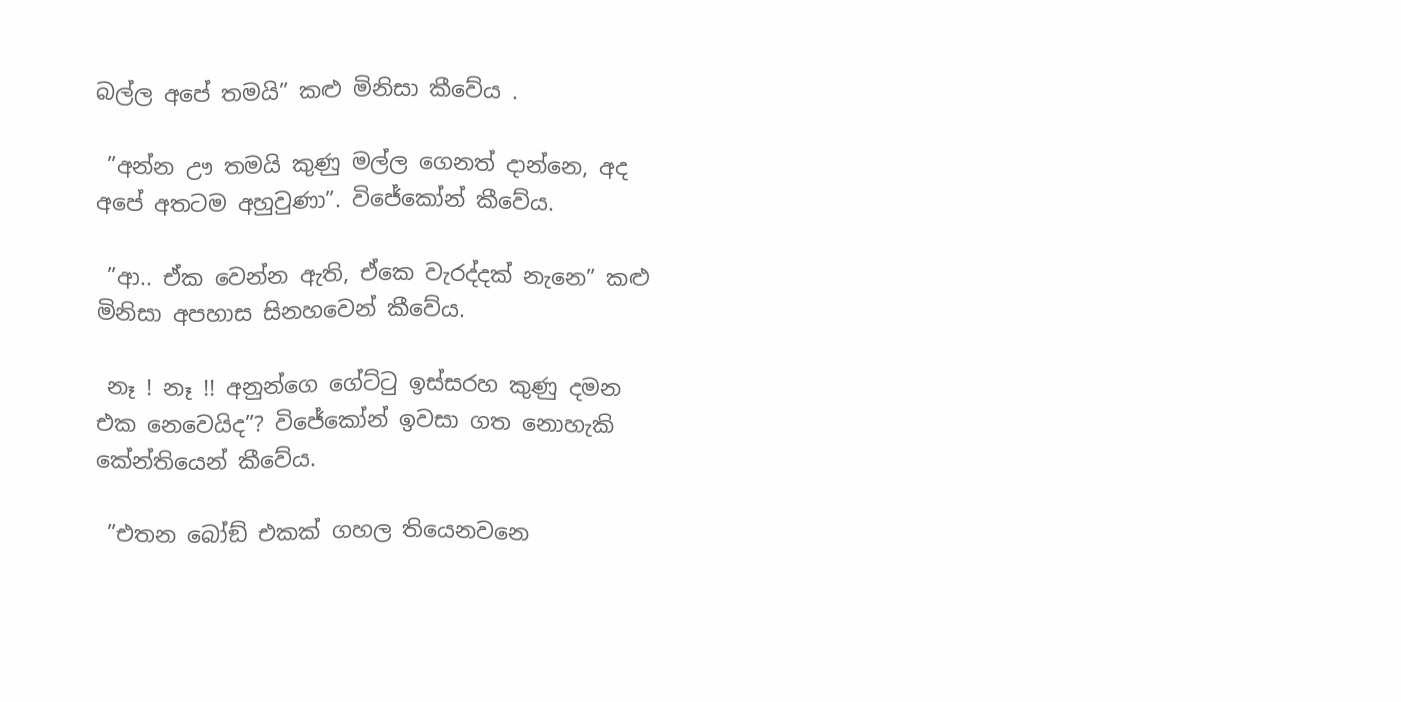බල්ල අපේ තමයි” කළු මිනිසා කීවේය .

 ”අන්න ඌ තමයි කුණු මල්ල ගෙනත් දාන්නෙ, අද අපේ අතටම අහුවුණා”. විජේකෝන් කීවේය.

 ”ආ.. ඒක වෙන්න ඇති, ඒකෙ වැරද්දක් නැනෙ” කළු මිනිසා අපහාස සිනහවෙන් කීවේය.

 නෑ ! නෑ !! අනුන්ගෙ ගේට්ටු ඉස්සරහ කුණු දමන එක නෙවෙයිද”? විජේකෝන් ඉවසා ගත නොහැකි කේන්තියෙන් කීවේය.

 ”එතන බෝඞ් එකක් ගහල තියෙනවනෙ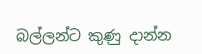බල්ලන්ට කුණු දාන්න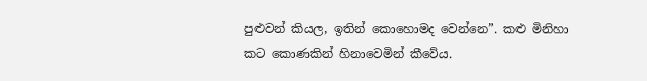පුළුවන් කියල, ඉතින් කොහොමද වෙන්නෙ”. කළු මිනිහා කට කොණකින් හිනාවෙමින් කීවේය.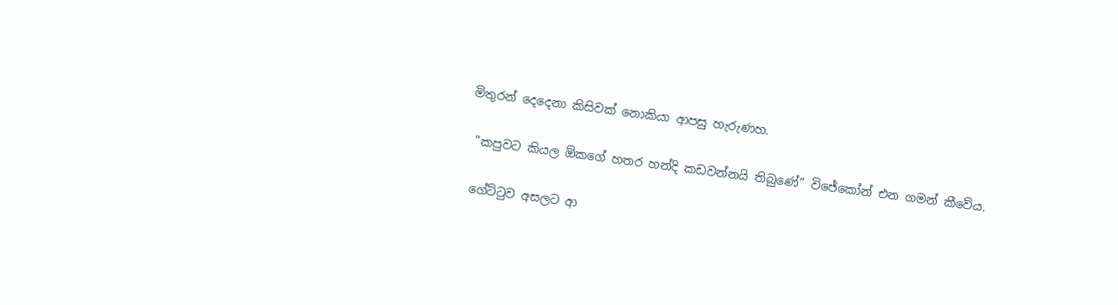මිතුරන් දෙදෙනා කිසිවක් නොකියා ආපසු හැරුණහ.

 ”කපුවට කියල ඕකගේ හතර හන්දි කඩවන්නයි තිබුණේ” විජේකෝන් එන ගමන් කීවේය.

 ගේට්ටුව අසලට ආ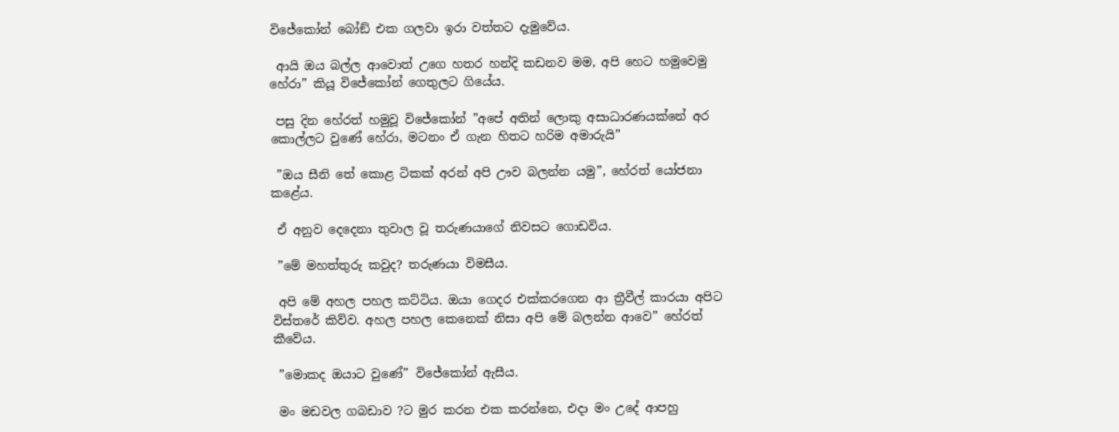විජේකෝන් බෝඞ් එක ගලවා ඉරා වත්තට දැමුවේය.

 ආයි ඔය බල්ල ආවොත් උගෙ හතර හන්දි කඩනව මම, අපි හෙට හමුවෙමු හේරා” කියූ විජේකෝන් ගෙතුලට ගියේය.

 පසු දින හේරත් හමුවූ විජේකෝන් ”අපේ අතින් ලොකු අසාධාරණයක්නේ අර කොල්ලට වුණේ හේරා, මටනං ඒ ගැන හිතට හරිම අමාරුයි”

 ”ඔය සීනි තේ කොළ ටිකක් අරන් අපි ඌව බලන්න යමු”, හේරත් යෝජනා කළේය.

 ඒ අනුව දෙදෙනා තුවාල වූ තරුණයාගේ නිවසට ගොඩවිය.

 ”මේ මහත්තුරු කවුද? තරුණයා විමසීය.

 අපි මේ අහල පහල කට්ටිය. ඔයා ගෙදර එක්කරගෙන ආ ත්‍රීවීල් කාරයා අපිට විස්තරේ කිව්ව. අහල පහල කෙනෙක් නිසා අපි මේ බලන්න ආවෙ” හේරත් කීවේය.

 ”මොකද ඔයාට වුණේ” විජේකෝන් ඇසීය.

 මං මඩවල ගබඩාව ?ට මුර කරන එක කරන්නෙ, එදා මං උදේ ආපහු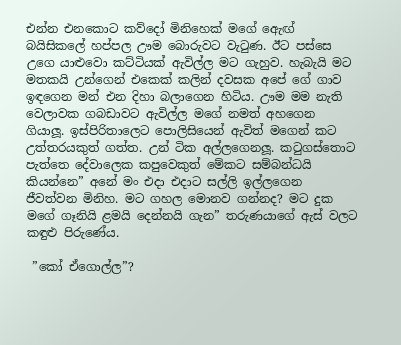එන්න එනකොට කව්දෝ මිනිහෙක් මගේ ඇෙඟ් බයිසිකලේ හප්පල ඌම බොරුවට වැටුණ. ඊට පස්සෙ උගෙ යාළුවො කට්ටියක් ඇවිල්ල මට ගැහුව. හැබැයි මට මතකයි උන්ගෙන් එකෙක් කලින් දවසක අපේ ගේ ගාව ඉඳගෙන මන් එන දිහා බලාගෙන හිටිය. ඌම මම නැති වෙලාවක ගබඩාවට ඇවිල්ල මගේ නමත් අහගෙන ගියාලූ. ඉස්පිරිතාලෙට පොලිසියෙන් ඇවිත් මගෙන් කට උත්තරයකුත් ගත්ත. උන් ටික අල්ලගෙනලූ. කටුගස්තොට පැත්තෙ දේවාලෙක කපුවෙකුත් මේකට සම්බන්ධයි කියන්නෙ” අනේ මං එදා එදාට සල්ලි ඉල්ලගෙන ජීවත්වන මිනිහ. මට ගහල මොනව ගන්නද? මට දුක මගේ ගෑනියි ළමයි දෙන්නයි ගැන” තරුණයාගේ ඇස් වලට කඳුළු පිරුණේය.

 ”කෝ ඒගොල්ල”?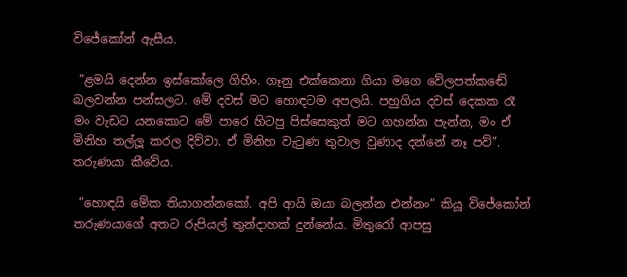විජේකෝන් ඇසීය.

 ”ළමයි දෙන්න ඉස්කෝලෙ ගිහිං. ගෑනු එක්කෙනා ගියා මගෙ වේලපත්කඬේ බලවන්න පන්සලට. මේ දවස් මට හොඳටම අපලයි. පහුගිය දවස් දෙකක රෑ මං වැඩට යනකොට මේ පාරෙ හිටපු පිස්සෙකුත් මට ගහන්න පැන්න, මං ඒ මිනිහ තල්ලූ කරල දිව්වා. ඒ මිනිහ වැටුණ තුවාල වුණාද දන්නේ නෑ පව්”. තරුණයා කීවේය.

 ”හොඳයි මේක තියාගන්නකෝ. අපි ආයි ඔයා බලන්න එන්නං” කියූ විජේකෝන් තරුණයාගේ අතට රුපියල් තුන්දාහක් දුන්නේය. මිතුරෝ ආපසු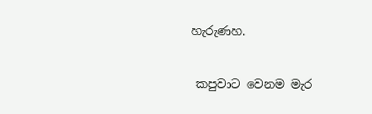හැරුණහ.

 කපුවාට වෙනම මැර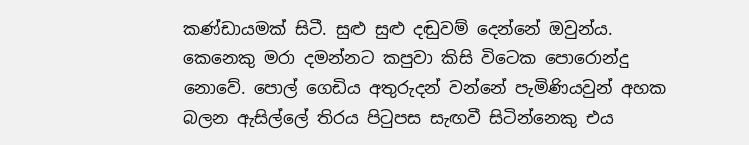කණ්ඩායමක් සිටී. සුළු සුළු දඬුවම් දෙන්නේ ඔවුන්ය. කෙනෙකු මරා දමන්නට කපුවා කිසි විටෙක පොරොන්දු නොවේ. පොල් ගෙඩිය අතුරුදන් වන්නේ පැමිණියවුන් අහක බලන ඇසිල්ලේ තිරය පිටුපස සැඟවී සිටින්නෙකු එය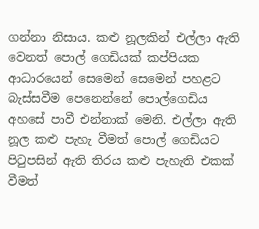ගන්නා නිසාය. කළු නූලකින් එල්ලා ඇති වෙනත් පොල් ගෙඩියක් කප්පියක ආධාරයෙන් සෙමෙන් සෙමෙන් පහළට බැස්සවීම පෙනෙන්නේ පොල්ගෙඩිය අහසේ පාවී එන්නාක් මෙනි. එල්ලා ඇති නූල කළු පැහැ වීමත් පොල් ගෙඩියට පිටුපසින් ඇති තිරය කළු පැහැති එකක් වීමත්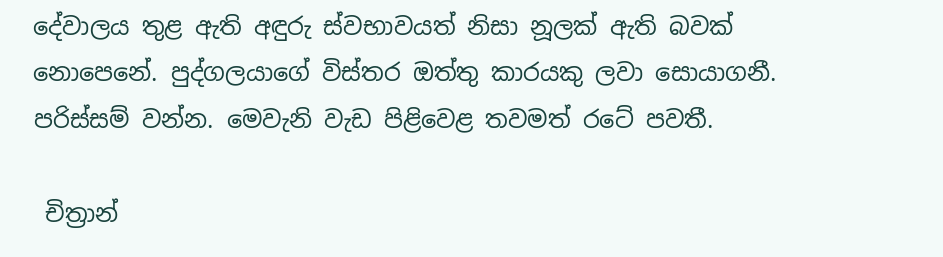දේවාලය තුළ ඇති අඳුරු ස්වභාවයත් නිසා නූලක් ඇති බවක් නොපෙනේ. පුද්ගලයාගේ විස්තර ඔත්තු කාරයකු ලවා සොයාගනී. පරිස්සම් වන්න. මෙවැනි වැඩ පිළිවෙළ තවමත් රටේ පවතී.

 චිත්‍රාන්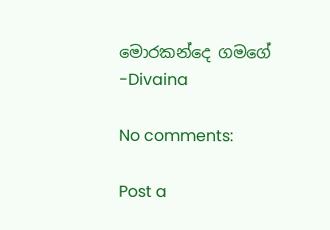මොරකන්දෙ ගමගේ
-Divaina

No comments:

Post a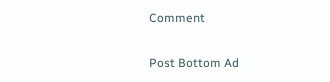Comment

Post Bottom Ad